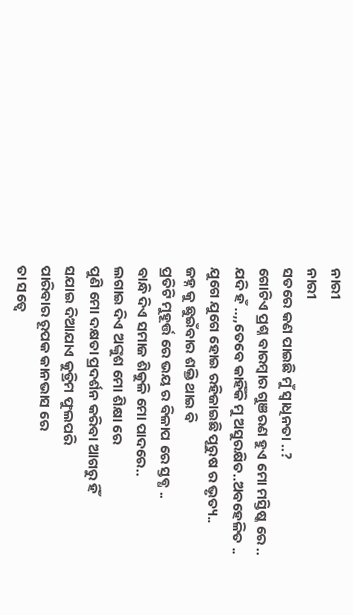ନାରୀ
ନାରୀ
ସତରେ କଣ ପାଇଛି ମୁଁ ସ୍ବାଧିନତା ..?
ଗୋଟିଏ ପ୍ରଶ୍ନ ବାରମ୍ବାର ଗୁଞରଣ ହୁଏ ମୋ ମସ୍ତିଷ୍କ ରେ ..
ଯଦି ହଁ ..,,ତେବେ କାହିଁକି ମୁ ଅସୁରକ୍ଷିତ..ଅବହେଳିତ ..
ଯୁଗେ ଯୁଗେ ହୋଇ ରହିଜାଇଛି ପୂରୁଷ ର ଭୃତ୍ୟ..
ଜହ୍ନ କୁ ଛୁଇଁବାର ଶକ୍ତି ଥାଇ ବି
ପ୍ରତିଟି ମୁହୂର୍ତ୍ତ ରେ ଭୟ ର ବିଳାପ ରେ ସ୍ତବ୍ଧ ..
ବାନ୍ଧି ଦିଏ ସମାଜ ଶିକୁଳି ମୋ ପାଦରେ..
ଲଗାଇ ଦିଏ ଅଙ୍କୁଶ ମୋ ଶିକ୍ଷା ରେ
ପୁଣି ମୋ ଦକ୍ଷତା ପ୍ରଦର୍ଶନ କରିବା ଆଗରୁ ହିଁ
ସଯାଇ ଦିଆଯାଏ କୁତ୍ରିମ ଫୁଲପରି
ପାରିବାର ରୂପକ କାନଭାସ ରେ
ତା ସତ୍ବେ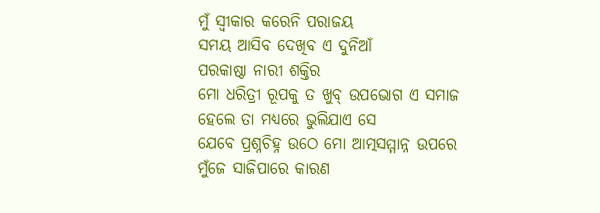ମୁଁ ସ୍ୱୀକାର କରେନି ପରାଜୟ
ସମୟ ଆସିବ ଦେଖିବ ଏ ଦୁନିଆଁ
ପରକାଷ୍ଠା ନାରୀ ଶକ୍ତିର
ମୋ ଧରିତ୍ରୀ ରୂପକୁ ତ ଖୁବ୍ ଉପଭୋଗ ଏ ସମାଜ
ହେଲେ ତା ମଧ୍ୟରେ ଭୁଲିଯାଏ ସେ
ଯେବେ ପ୍ରଶ୍ନଚିହ୍ନ ଉଠେ ମୋ ଆତ୍ମସମ୍ମାନ୍ନ ଉପରେ
ମୁଁଜେ ସାଜିପାରେ କାରଣ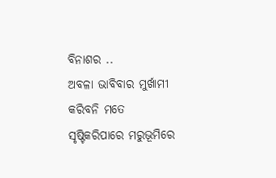ବିନାଶର ..
ଅବଳା ଭାବିବାର ମୁର୍ଖାମୀ କରିବନି ମତେ
ସୃଷ୍ଟିକରିପାରେ ମରୁଭୂମିରେ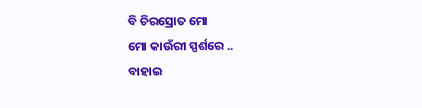ବି ଚିରସ୍ରୋତ ମୋ
ମୋ କାଉଁରୀ ସ୍ପର୍ଶରେ ..
ବାହାଇ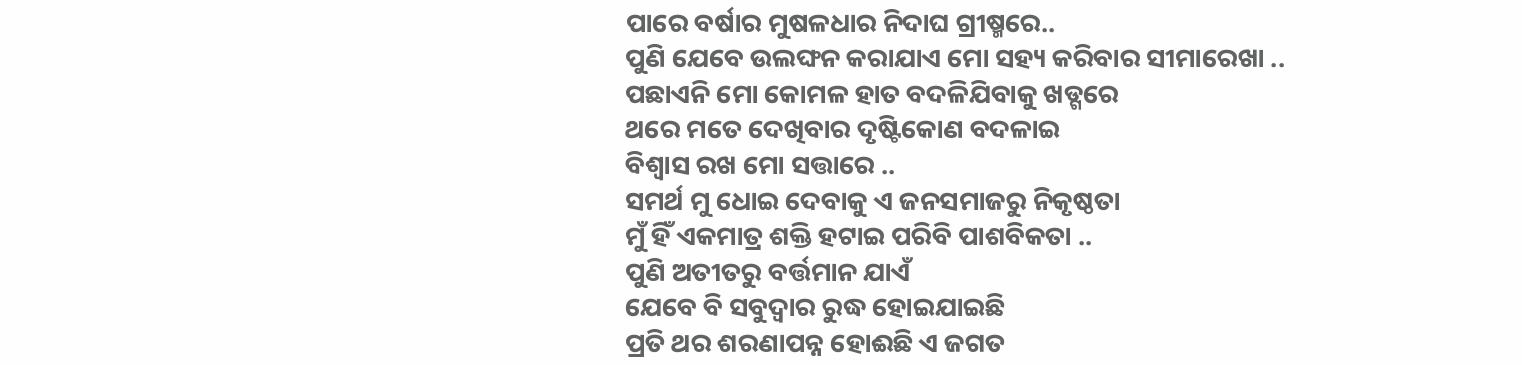ପାରେ ବର୍ଷାର ମୁଷଳଧାର ନିଦାଘ ଗ୍ରୀଷ୍ମରେ..
ପୁଣି ଯେବେ ଉଲଙ୍ଘନ କରାଯାଏ ମୋ ସହ୍ୟ କରିବାର ସୀମାରେଖା ..
ପଛାଏନି ମୋ କୋମଳ ହାତ ବଦଳିଯିବାକୁ ଖଡ୍ଗରେ
ଥରେ ମତେ ଦେଖିବାର ଦୃଷ୍ଟିକୋଣ ବଦଳାଇ
ବିଶ୍ୱାସ ରଖ ମୋ ସତ୍ତାରେ ..
ସମର୍ଥ ମୁ ଧୋଇ ଦେବାକୁ ଏ ଜନସମାଜରୁ ନିକୃଷ୍ଠତା
ମୁଁ ହିଁ ଏକମାତ୍ର ଶକ୍ତି ହଟାଇ ପରିବି ପାଶବିକତା ..
ପୁଣି ଅତୀତରୁ ବର୍ତ୍ତମାନ ଯାଏଁ
ଯେବେ ବି ସବୁଦ୍ୱାର ରୁଦ୍ଧ ହୋଇଯାଇଛି
ପ୍ରତି ଥର ଶରଣାପନ୍ନ ହୋଈଛି ଏ ଜଗତ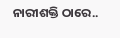ନାରୀଶକ୍ତି ଠାରେ..